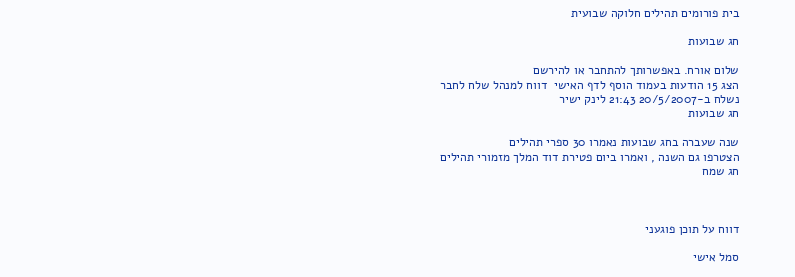בית פורומים תהילים חלוקה שבועית

חג שבועות

שלום אורח. באפשרותך להתחבר או להירשם
הצג 15 הודעות בעמוד הוסף לדף האישי  דווח למנהל שלח לחבר
נשלח ב-20/5/2007 21:43 לינק ישיר
חג שבועות

שנה שעברה בחג שבועות נאמרו 30 ספרי תהילים
הצטרפו גם השנה , ואמרו ביום פטירת דוד המלך מזמורי תהילים
חג שמח



דווח על תוכן פוגעני

סמל אישי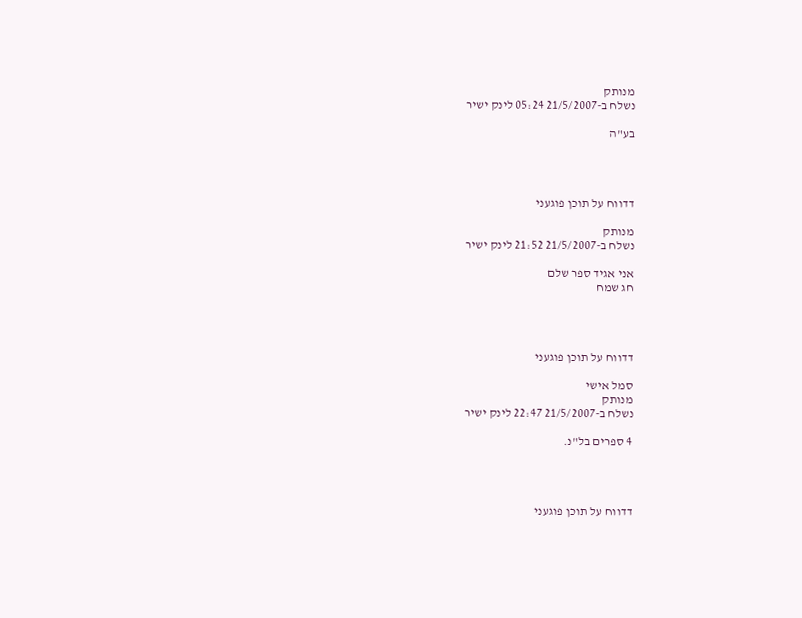מנותק
נשלח ב-21/5/2007 05:24 לינק ישיר

בע"ה




דדווח על תוכן פוגעני

מנותק
נשלח ב-21/5/2007 21:52 לינק ישיר

אני אגיד ספר שלם
חג שמח




דדווח על תוכן פוגעני

סמל אישי
מנותק
נשלח ב-21/5/2007 22:47 לינק ישיר

4 ספרים בל"נ.




דדווח על תוכן פוגעני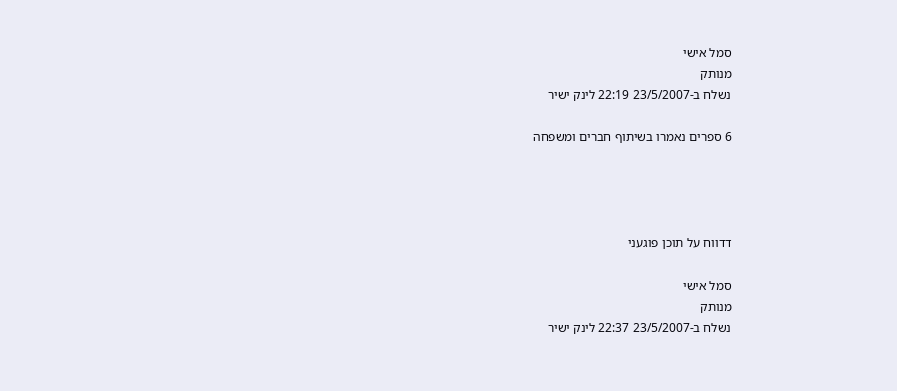סמל אישי
מנותק
נשלח ב-23/5/2007 22:19 לינק ישיר

6 ספרים נאמרו בשיתוף חברים ומשפחה




דדווח על תוכן פוגעני

סמל אישי
מנותק
נשלח ב-23/5/2007 22:37 לינק ישיר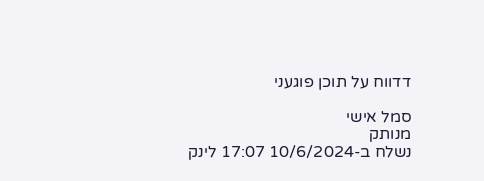דדווח על תוכן פוגעני

סמל אישי
מנותק
נשלח ב-10/6/2024 17:07 לינק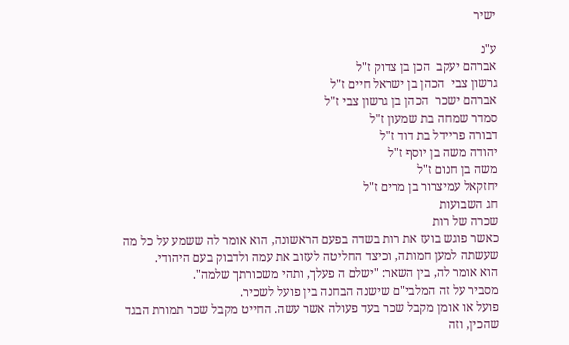ישיר

ע"נ
אברהם יעקב  הכן בן צדוק ז"ל
גרשון צבי  הכהן בן ישראל חיים ז"ל
אברהם ישכר  הכהן בן גרשון צבי ז"ל
סמדר שמחה בת שמעון ז"ל
דבורה פריידל בת דוד ז"ל
יהודה משה בן יוסף ז"ל
משה בן חנום ז"ל
יחזקאל עמיצרור בן מרים ז"ל
חג השבועות
שכרה של רות
כאשר פוגש בועז את רות בשדה בפעם הראשונה, הוא אומר לה ששמע על כל מה שעשתה למען חמותה, וכיצד החליטה לעזוב את עמה ולדבוק בעם היהודי.
הוא אומר לה, בין השאר: "ישלם ה פעלך, ותהי משכורתך שלמה".
מסביר על זה המלבי"ם שישנה הבחנה בין פועל לשכיר.
פועל או אומן מקבל שכר בעד פעולה אשר עשה. החייט מקבל שכר תמורת הבגד שהכין, וזה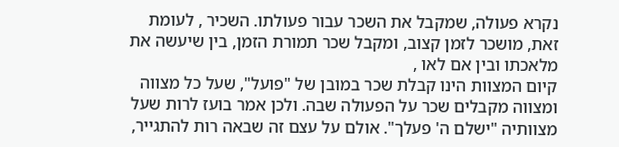נקרא פעולה, שמקבל את השכר עבור פעולתו. השכיר , לעומת זאת, מושכר לזמן קצוב, ומקבל שכר תמורת הזמן, בין שיעשה את מלאכתו ובין אם לאו ,
קיום המצוות הינו קבלת שכר במובן של "פועל", שעל כל מצווה ומצווה מקבלים שכר על הפעולה שבה. ולכן אמר בועז לרות שעל מצוותיה "ישלם ה' פעלך". אולם על עצם זה שבאה רות להתגייר,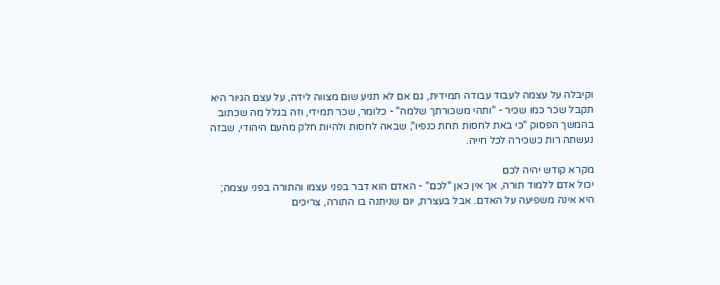וקיבלה על עצמה לעבוד עבודה תמידית, גם אם לא תגיע שום מצווה לידה, על עצם הגיור היא תקבל שכר כמו שכיר - "ותהי משכורתך שלמה" - כלומר, שכר תמידי, וזה בגלל מה שכתוב בהמשך הפסוק "כי באת לחסות תחת כנפיו", שבאה לחסות ולהיות חלק מהעם היהודי, שבזה נעשתה רות כשכירה לכל חייה.

מקרא קודש יהיה לכם
יכול אדם ללמוד תורה, אך אין כאן "לכם" - האדם הוא דבר בפני עצמו והתורה בפני עצמה;
היא אינה משפיעה על האדם. אבל בעצרת, יום שניתנה בו התורה, צריכים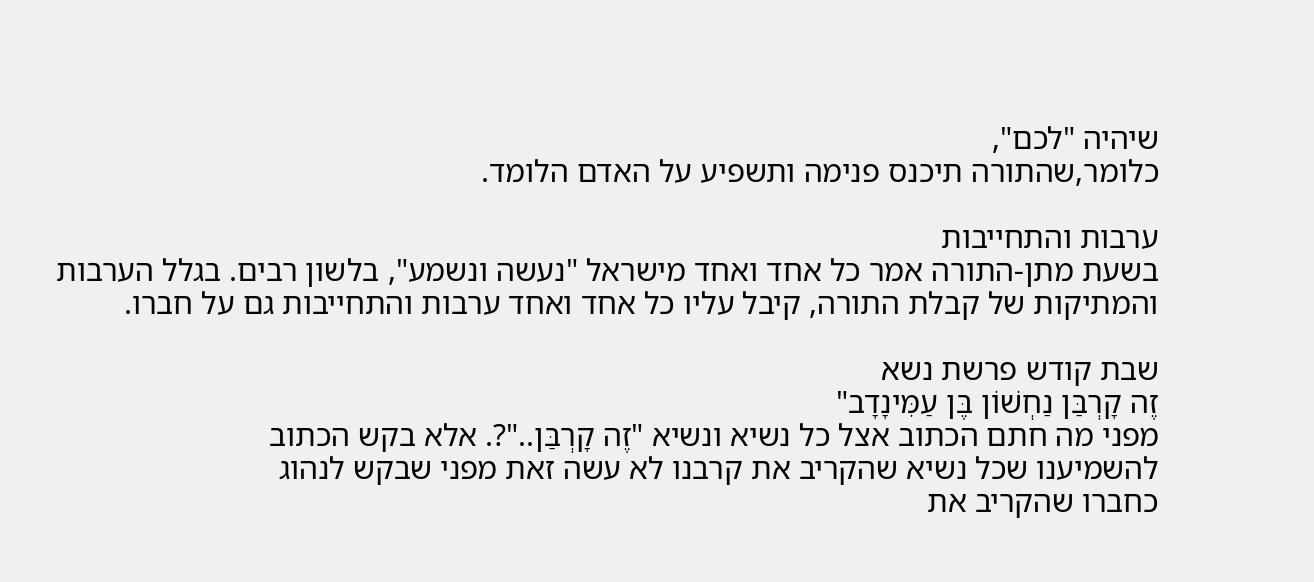שיהיה "לכם",
כלומר,שהתורה תיכנס פנימה ותשפיע על האדם הלומד.

ערבות והתחייבות
בשעת מתן-התורה אמר כל אחד ואחד מישראל "נעשה ונשמע", בלשון רבים. בגלל הערבות
והמתיקות של קבלת התורה, קיבל עליו כל אחד ואחד ערבות והתחייבות גם על חברו.

שבת קודש פרשת נשא
זֶה קָרְבַּן נַחְשׁוֹן בֶּן עַמִּינָדָב"
מפני מה חתם הכתוב אצל כל נשיא ונשיא "זֶה קָרְבַּן.."?. אלא בקש הכתוב
להשמיענו שכל נשיא שהקריב את קרבנו לא עשה זאת מפני שבקש לנהוג
כחברו שהקריב את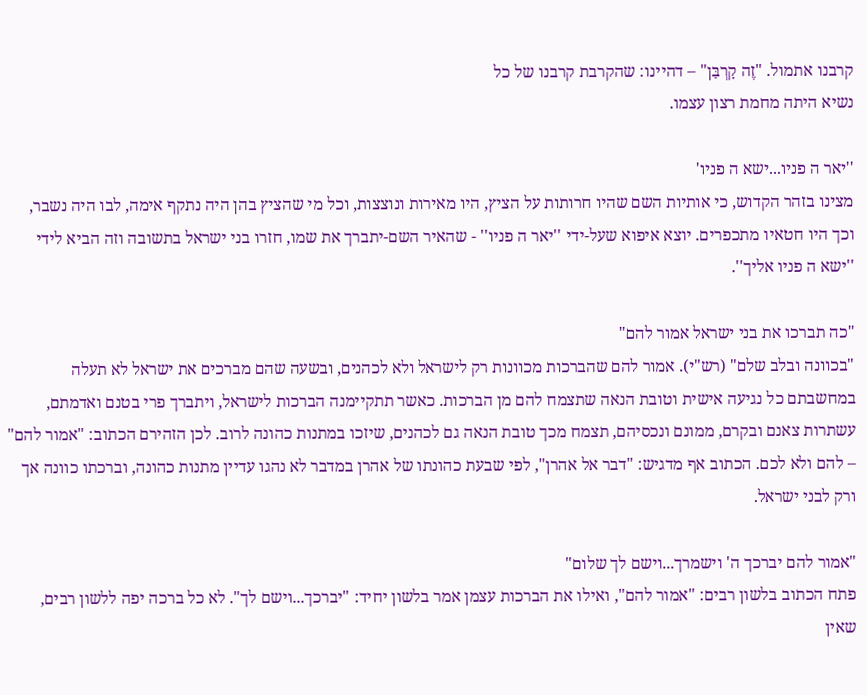קרבנו אתמול. "זֶה קָרְבַּן" – דהיינו: שהקרבת קרבנו של כל
נשיא היתה מחמת רצון עצמו.

''יאר ה פניו...ישא ה פניו'
מצינו בזהר הקדוש, כי אותיות השם שהיו חרותות על הציץ, היו מאירות ונוצצות, וכל מי שהציץ בהן היה נתקף אימה, לבו היה נשבר, וכך היו חטאיו מתכפרים. יוצא איפוא שעל-ידי ''יאר ה פניו'' - שהאיר השם-יתברך את שמו, חזרו בני ישראל בתשובה וזה הביא לידי ''ישא ה פניו אליך''.

"כה תברכו את בני ישראל אמור להם"
"בכוונה ובלב שלם" (רש"י). אמור להם שהברכות מכוונות רק לישראל ולא לכהנים, ובשעה שהם מברכים את ישראל לא תעלה במחשבתם כל נגיעה אישית וטובת הנאה שתצמח להם מן הברכות. כאשר תתקיימנה הברכות לישראל, ויתברך פרי בטנם ואדמתם, עשתרות צאנם ובקרם, ממונם ונכסיהם, תצמח מכך טובת הנאה גם לכהנים, שיזכו במתנות כהונה לרוב. לכן הזהירם הכתוב: "אמור להם" – להם ולא לכם. הכתוב אף מדגיש: "דבר אל אהרן", לפי שבעת כהונתו של אהרן במדבר לא נהגו עדיין מתנות כהונה, וברכתו כוונה אך ורק לבני ישראל.

"אמור להם יברכך ה' וישמרך...וישם לך שלום"
פתח הכתוב בלשון רבים: "אמור להם", ואילו את הברכות עצמן אמר בלשון יחיד: "יברכך...וישם לך". לא כל ברכה יפה ללשון רבים, שאין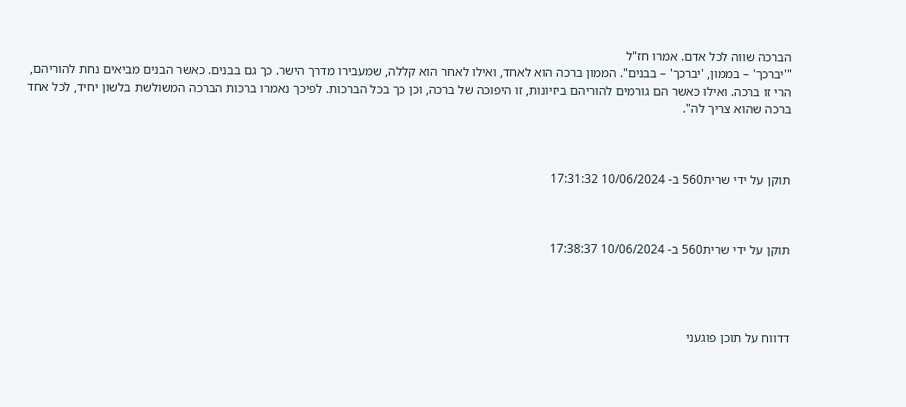הברכה שווה לכל אדם. אמרו חז"ל
"'יברכך' – בממון, 'יברכך' – בבנים". הממון ברכה הוא לאחד, ואילו לאחר הוא קללה, שמעבירו מדרך הישר. כך גם בבנים. כאשר הבנים מביאים נחת להוריהם, הרי זו ברכה. ואילו כאשר הם גורמים להוריהם ביזיונות, זו היפוכה של ברכה, וכן כך בכל הברכות. לפיכך נאמרו ברכות הברכה המשולשת בלשון יחיד, לכל אחד ברכה שהוא צריך לה".



תוקן על ידי שרית560 ב- 10/06/2024 17:31:32



תוקן על ידי שרית560 ב- 10/06/2024 17:38:37




דדווח על תוכן פוגעני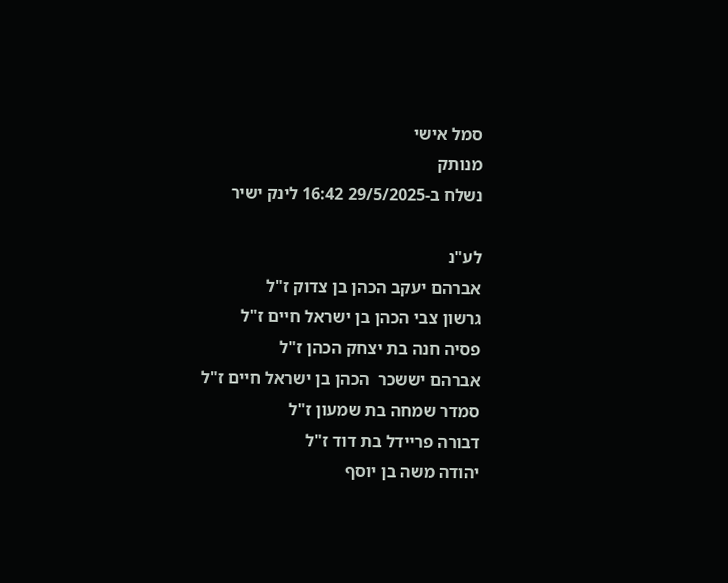סמל אישי
מנותק
נשלח ב-29/5/2025 16:42 לינק ישיר

לע"נ
אברהם יעקב הכהן בן צדוק ז"ל
גרשון צבי הכהן בן ישראל חיים ז"ל
פסיה חנה בת יצחק הכהן ז"ל
אברהם יששכר  הכהן בן ישראל חיים ז"ל
סמדר שמחה בת שמעון ז"ל
דבורה פריידל בת דוד ז"ל
יהודה משה בן יוסף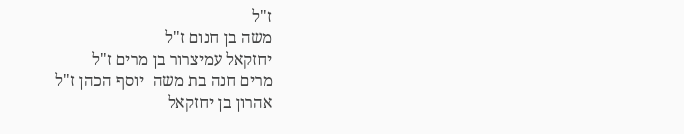ז"ל
משה בן חנום ז"ל
יחזקאל עמיצרור בן מרים ז"ל
מרים חנה בת משה  יוסף הכהן ז"ל
אהרון בן יחזקאל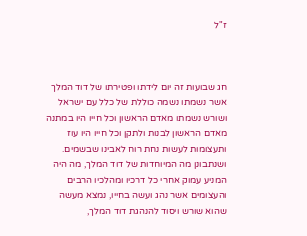ז"ל



חג שבועות זה יום לידתו ופטירתו של דוד המלך אשר נשמתו נשמה כוללת של כלל עם ישראל ושורש נשמתו מאדם הראשון וכל חייו היו במתנה מאדם הראשון לבנות ולתקן וכל חייו היו עוז ותעצומות לעשות נחת רוח לאבינו שבשמים.
ושנתבונן מה המיוחדות של דוד המלך, מה היה המניע עמוק אחרי כל דרכיו ומהלכיו הרבים והעצומים אשר נהג ועשה בחייו, נמצא מעשה שהוא שורש ויסוד להנהגת דוד המלך,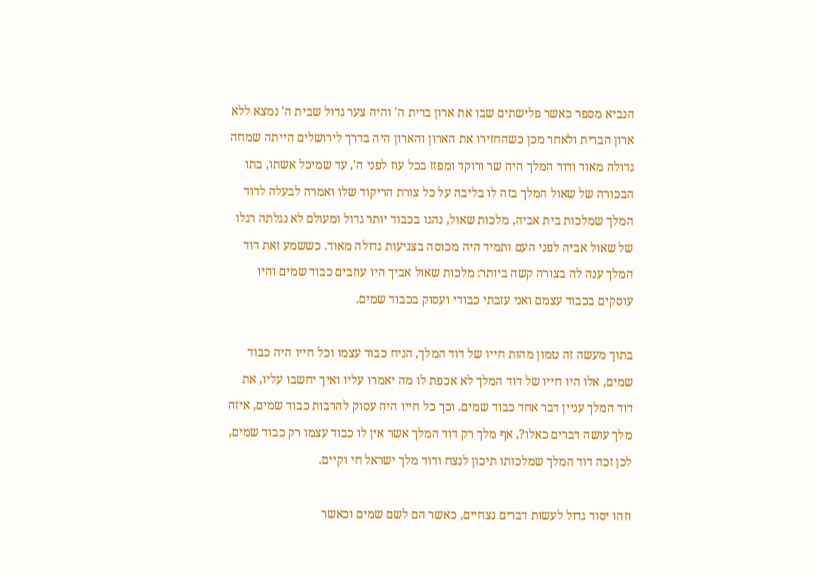הנביא מספר כאשר פלישתים שבו את ארון ברית ה' והיה צער גדול שבית ה' נמצא ללא ארון הברית ולאחר מכן כשהחזירו את הארון והארון היה בדרך לירושלים הייתה שמחה גדולה מאוד ודוד המלך היה שר ורוקד ומפזז בכל עוז לפני ה', עד שמיכל אשתו, בתו הבכורה של שאול המלך בזה לו בליבה על כל צורת הריקוד שלו ואמרה לבעלה לדוד המלך שמלכות בית אביה, מלכות שאול, נהגו בכבוד יותר גדול ומעולם לא נגלתה רגלו של שאול אביה לפני העם ותמיד היה מכוסה בצניעות גדולה מאוד. כששמע זאת דוד המלך ענה לה בצורה קשה ביותר: מלכות שאול אביך היו עוזבים כבוד שמים והיו עוסקים בכבוד עצמם ואני עזבתי כבודי ועסוק בכבוד שמים.

בתוך מעשה זה טמון מהות חייו של דוד המלך, הניח כבוד עצמו וכל חייו היה כבוד שמים, אלו היו חייו של דוד המלך לא אכפת לו מה יאמרו עליו ואיך יחשבו עליו, את דוד המלך עניין דבר אחד כבוד שמים. וכך כל חייו היה עסוק להרבות כבוד שמים, איזה מלך עושה דברים כאלו?, אף מלך רק דוד המלך אשר אין לו כבוד עצמו רק כבוד שמים, לכן זכה דוד המלך שמלכותו תיכון לנצח ודוד מלך ישראל חי וקיים.

וזהו יסוד גדול לעשות דברים נצחיים, כאשר הם לשם שמים וכאשר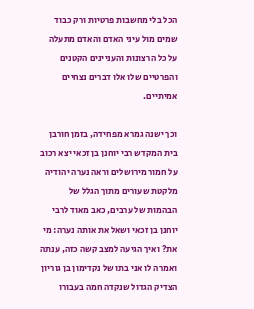הכל בלי מחשבות פרטיות ורק כבוד שמים מול עיני האדם והאדם מתעלה על כל הרצונות והעניינים הקטנים והפרטיים שלו אלו דברים נצחיים אמיתיים.

וכך ישנה גמרא מפחידה, בזמן חורבן בית המקדש רבי יוחנן בן זכאי יצא רכוב על חמור מירושלים וראה נערה יהודיה מלקטת שעורים מתוך הגלל של הבהמות של ערבים, כאב מאוד לרבי יוחנן בן זכאי ושאל את אותה נערה: מי את? ואיך הגיעה למצב קשה כזה, ענתה ואמרה לו אני בתו של נקדימון בן גוריון הצדיק הגדול שנקדה חמה בעבורו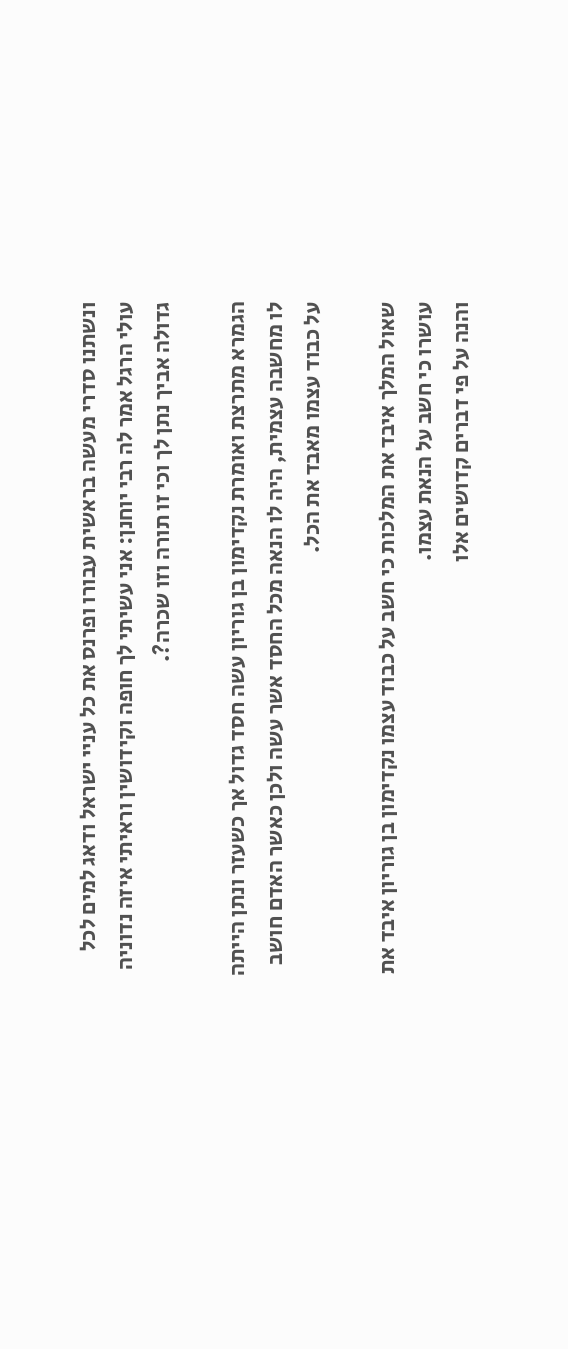ונשתנו סדרי מעשה בראשית עבורו ופרנס את כל עניי ישראל ודאג למים לכל עולי הרגל אמר לה רבי יוחנן: אני עשיתי לך חופה וקידושין וראיתי איזה נדוניה גדולה אביך נתן לך וכי זו תורה וזו שכרה?.

הגמרא מתרצת ואומרת נקדימון בן גוריון עשה חסד גדול אך כשעזר ונתן הייתה לו מחשבה עצמית, היה לו הנאה מכל החסד אשר עשה ולכן כאשר האדם חושב על כבוד עצמו מאבד את הכל.

שאול המלך איבד את המלכות כי חשב על כבוד עצמו נקדימון בן גוריון איבד את עושרו כי חשב על הנאת עצמו.
והנה על פי דברים קדושים אלו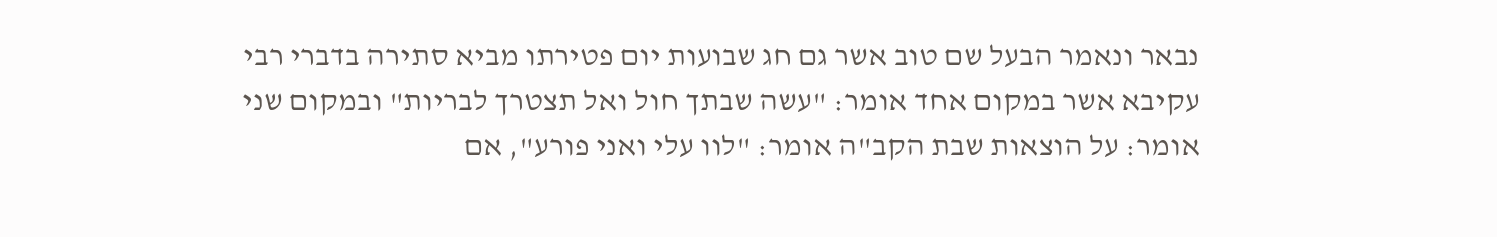נבאר ונאמר הבעל שם טוב אשר גם חג שבועות יום פטירתו מביא סתירה בדברי רבי עקיבא אשר במקום אחד אומר: "עשה שבתך חול ואל תצטרך לבריות" ובמקום שני אומר: על הוצאות שבת הקב"ה אומר: "לוו עלי ואני פורע", אם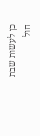כן לעשות שבת חול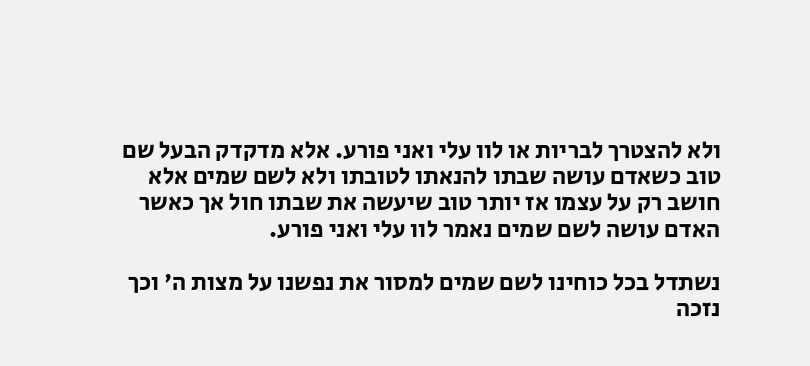ולא להצטרך לבריות או לוו עלי ואני פורע. אלא מדקדק הבעל שם טוב כשאדם עושה שבתו להנאתו לטובתו ולא לשם שמים אלא חושב רק על עצמו אז יותר טוב שיעשה את שבתו חול אך כאשר האדם עושה לשם שמים נאמר לוו עלי ואני פורע.

נשתדל בכל כוחינו לשם שמים למסור את נפשנו על מצות ה' וכך נזכה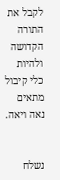לקבל את התורה הקדושה ולהיות כלי קיבול מתאים נאה ויאה.


נשלח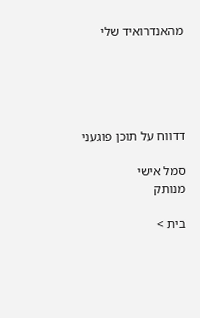מהאנדרואיד שלי





דדווח על תוכן פוגעני

סמל אישי
מנותק

בית >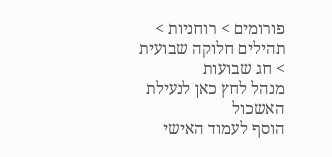פורומים > רוחניות > תהילים חלוקה שבועית > חג שבועות
מנהל לחץ כאן לנעילת האשכול
הוסף לעמוד האישי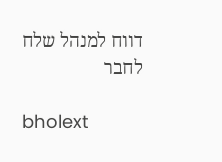דווח למנהל שלח לחבר

bholext